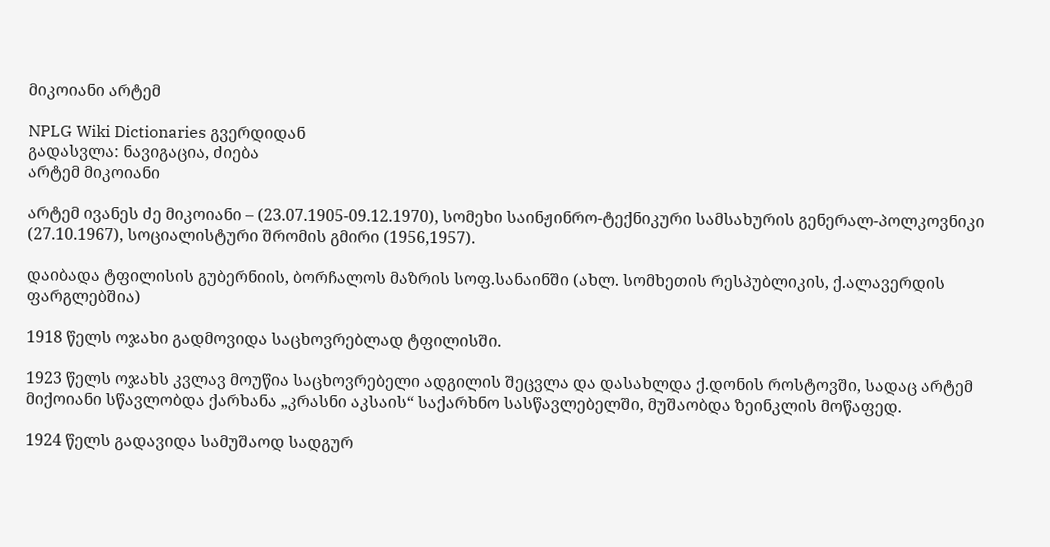მიკოიანი არტემ

NPLG Wiki Dictionaries გვერდიდან
გადასვლა: ნავიგაცია, ძიება
არტემ მიკოიანი

არტემ ივანეს ძე მიკოიანი – (23.07.1905-09.12.1970), სომეხი საინჟინრო-ტექნიკური სამსახურის გენერალ-პოლკოვნიკი (27.10.1967), სოციალისტური შრომის გმირი (1956,1957).

დაიბადა ტფილისის გუბერნიის, ბორჩალოს მაზრის სოფ.სანაინში (ახლ. სომხეთის რესპუბლიკის, ქ.ალავერდის ფარგლებშია)

1918 წელს ოჯახი გადმოვიდა საცხოვრებლად ტფილისში.

1923 წელს ოჯახს კვლავ მოუწია საცხოვრებელი ადგილის შეცვლა და დასახლდა ქ.დონის როსტოვში, სადაც არტემ მიქოიანი სწავლობდა ქარხანა „კრასნი აკსაის“ საქარხნო სასწავლებელში, მუშაობდა ზეინკლის მოწაფედ.

1924 წელს გადავიდა სამუშაოდ სადგურ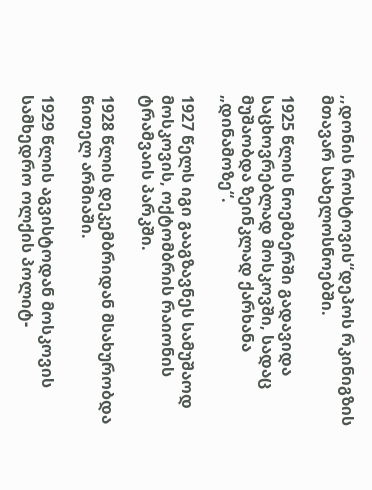,,დონის როსტოვის“დეპოს რკინიგზის მთავარ სახელოსნოებში.

1925 წლის ნოემბერში გადავიდა საცხოვრებლად მოსკოვში, სადაც მუშაობდა ზეინკლად ქარხანა „დინამოზე“.

1927 წელს იგი გააგზავნეს სამუშაოდ მოსკოვის, ოქტომბრის რაიონის ტრამვაის პარკში.

1928 წლის დეკემბრიდან მსახურობდა წითელ არმიაში.

1929 წლის აგვისტოდან მოსკოვის სამხედრო ოლქის პოლიტ-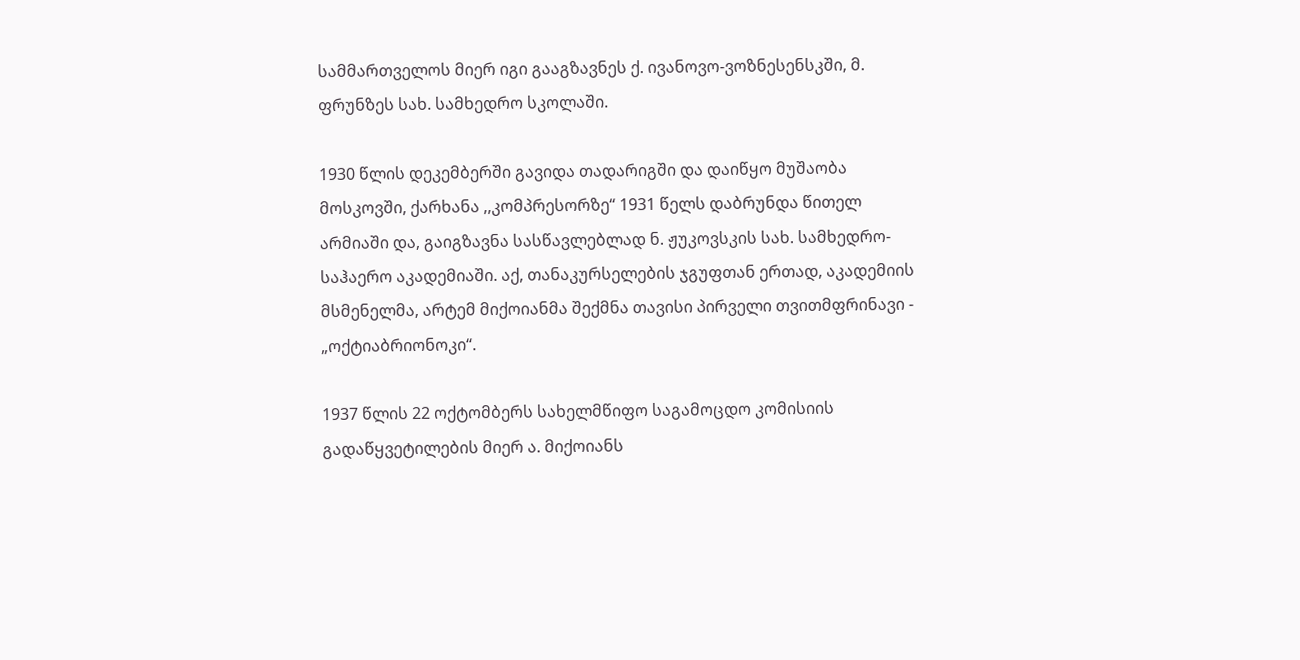სამმართველოს მიერ იგი გააგზავნეს ქ. ივანოვო-ვოზნესენსკში, მ. ფრუნზეს სახ. სამხედრო სკოლაში.

1930 წლის დეკემბერში გავიდა თადარიგში და დაიწყო მუშაობა მოსკოვში, ქარხანა ,,კომპრესორზე“ 1931 წელს დაბრუნდა წითელ არმიაში და, გაიგზავნა სასწავლებლად ნ. ჟუკოვსკის სახ. სამხედრო-საჰაერო აკადემიაში. აქ, თანაკურსელების ჯგუფთან ერთად, აკადემიის მსმენელმა, არტემ მიქოიანმა შექმნა თავისი პირველი თვითმფრინავი - „ოქტიაბრიონოკი“.

1937 წლის 22 ოქტომბერს სახელმწიფო საგამოცდო კომისიის გადაწყვეტილების მიერ ა. მიქოიანს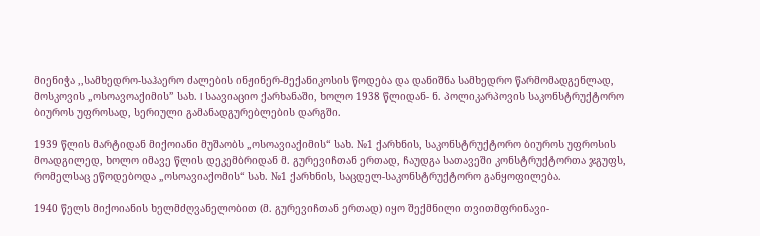მიენიჭა ,,სამხედრო-საჰაერო ძალების ინჟინერ-მექანიკოსის წოდება და დანიშნა სამხედრო წარმომადგენლად, მოსკოვის „ოსოავოაქიმის” სახ. I საავიაციო ქარხანაში, ხოლო 1938 წლიდან- ნ. პოლიკარპოვის საკონსტრუქტორო ბიუროს უფროსად, სერიული გამანადგურებლების დარგში.

1939 წლის მარტიდან მიქოიანი მუშაობს „ოსოავიაქიმის“ სახ. №1 ქარხნის, საკონსტრუქტორო ბიუროს უფროსის მოადგილედ, ხოლო იმავე წლის დეკემბრიდან მ. გურევიჩთან ერთად, ჩაუდგა სათავეში კონსტრუქტორთა ჯგუფს, რომელსაც ეწოდებოდა „ოსოავიაქომის“ სახ. №1 ქარხნის, საცდელ-საკონსტრუქტორო განყოფილება.

1940 წელს მიქოიანის ხელმძღვანელობით (მ. გურევიჩთან ერთად) იყო შექმნილი თვითმფრინავი-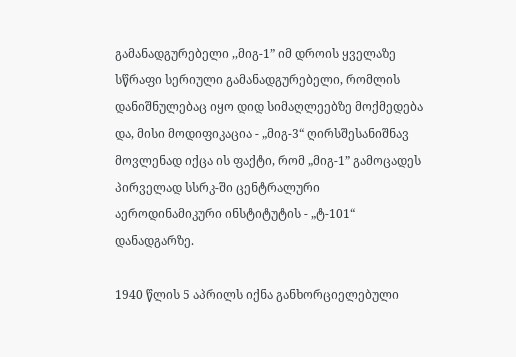გამანადგურებელი ,,მიგ-1” იმ დროის ყველაზე სწრაფი სერიული გამანადგურებელი, რომლის დანიშნულებაც იყო დიდ სიმაღლეებზე მოქმედება და, მისი მოდიფიკაცია - „მიგ-3“ ღირსშესანიშნავ მოვლენად იქცა ის ფაქტი, რომ „მიგ-1” გამოცადეს პირველად სსრკ-ში ცენტრალური აეროდინამიკური ინსტიტუტის - „ტ-101“ დანადგარზე.

1940 წლის 5 აპრილს იქნა განხორციელებული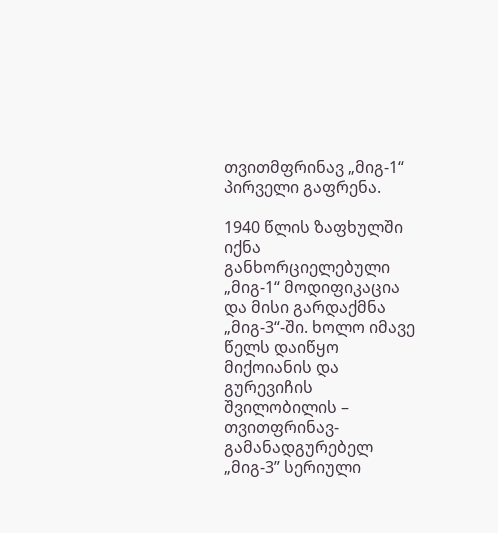თვითმფრინავ „მიგ-1“ პირველი გაფრენა.

1940 წლის ზაფხულში იქნა განხორციელებული „მიგ-1“ მოდიფიკაცია და მისი გარდაქმნა „მიგ-3“-ში. ხოლო იმავე წელს დაიწყო მიქოიანის და გურევიჩის შვილობილის – თვითფრინავ-გამანადგურებელ „მიგ-3” სერიული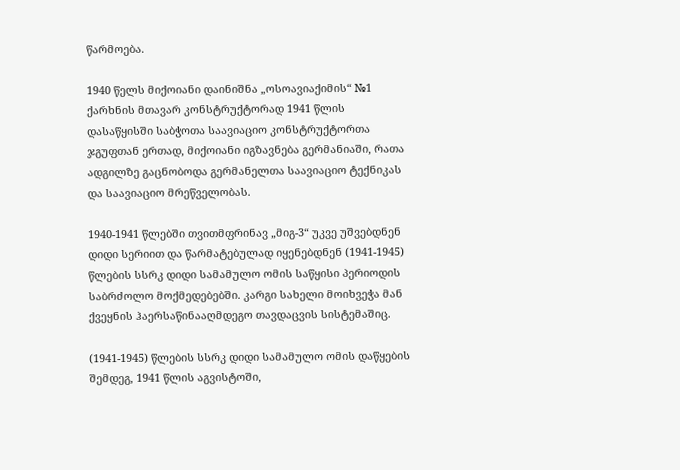წარმოება.

1940 წელს მიქოიანი დაინიშნა „ოსოავიაქიმის“ №1 ქარხნის მთავარ კონსტრუქტორად 1941 წლის დასაწყისში საბჭოთა საავიაციო კონსტრუქტორთა ჯგუფთან ერთად, მიქოიანი იგზავნება გერმანიაში, რათა ადგილზე გაცნობოდა გერმანელთა საავიაციო ტექნიკას და საავიაციო მრეწველობას.

1940-1941 წლებში თვითმფრინავ „მიგ-3“ უკვე უშვებდნენ დიდი სერიით და წარმატებულად იყენებდნენ (1941-1945) წლების სსრკ დიდი სამამულო ომის საწყისი პერიოდის საბრძოლო მოქმედებებში. კარგი სახელი მოიხვეჭა მან ქვეყნის ჰაერსაწინააღმდეგო თავდაცვის სისტემაშიც.

(1941-1945) წლების სსრკ დიდი სამამულო ომის დაწყების შემდეგ, 1941 წლის აგვისტოში,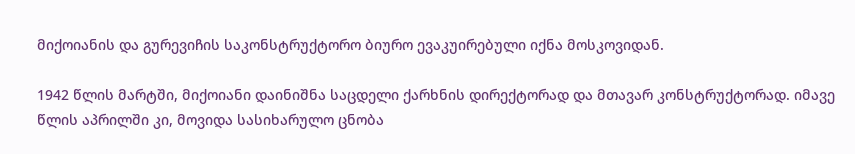მიქოიანის და გურევიჩის საკონსტრუქტორო ბიურო ევაკუირებული იქნა მოსკოვიდან.

1942 წლის მარტში, მიქოიანი დაინიშნა საცდელი ქარხნის დირექტორად და მთავარ კონსტრუქტორად. იმავე წლის აპრილში კი, მოვიდა სასიხარულო ცნობა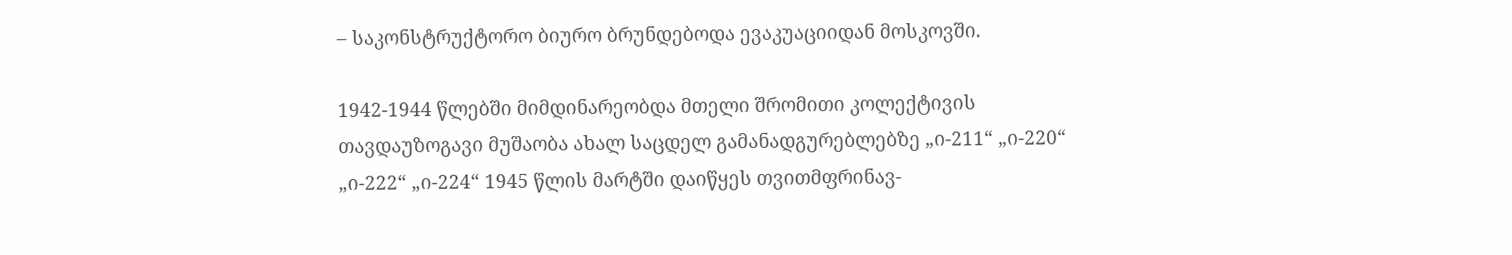– საკონსტრუქტორო ბიურო ბრუნდებოდა ევაკუაციიდან მოსკოვში.

1942-1944 წლებში მიმდინარეობდა მთელი შრომითი კოლექტივის თავდაუზოგავი მუშაობა ახალ საცდელ გამანადგურებლებზე „ი-211“ „ი-220“ „ი-222“ „ი-224“ 1945 წლის მარტში დაიწყეს თვითმფრინავ-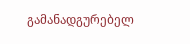გამანადგურებელ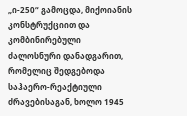„ი-250“ გამოცდა, მიქოიანის კონსტრუქციით და კომბინირებული ძალოსნური დანადგარით, რომელიც შედგებოდა საჰაერო-რეაქტიული ძრავებისაგან, ხოლო 1945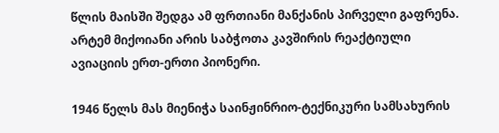წლის მაისში შედგა ამ ფრთიანი მანქანის პირველი გაფრენა. არტემ მიქოიანი არის საბჭოთა კავშირის რეაქტიული ავიაციის ერთ-ერთი პიონერი.

1946 წელს მას მიენიჭა საინჟინრიო-ტექნიკური სამსახურის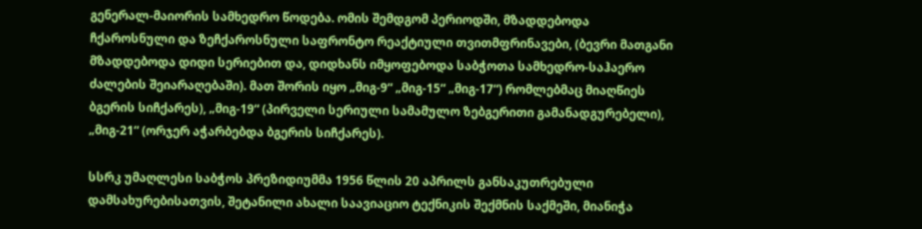გენერალ-მაიორის სამხედრო წოდება. ომის შემდგომ პერიოდში, მზადდებოდა ჩქაროსნული და ზეჩქაროსნული საფრონტო რეაქტიული თვითმფრინავები, (ბევრი მათგანი მზადდებოდა დიდი სერიებით და, დიდხანს იმყოფებოდა საბჭოთა სამხედრო-საჰაერო ძალების შეიარაღებაში). მათ შორის იყო „მიგ-9“ „მიგ-15“ „მიგ-17“) რომლებმაც მიაღწიეს ბგერის სიჩქარეს), „მიგ-19“ (პირველი სერიული სამამულო ზებგერითი გამანადგურებელი), „მიგ-21“ (ორჯერ აჭარბებდა ბგერის სიჩქარეს).

სსრკ უმაღლესი საბჭოს პრეზიდიუმმა 1956 წლის 20 აპრილს განსაკუთრებული დამსახურებისათვის, შეტანილი ახალი საავიაციო ტექნიკის შექმნის საქმეში, მიანიჭა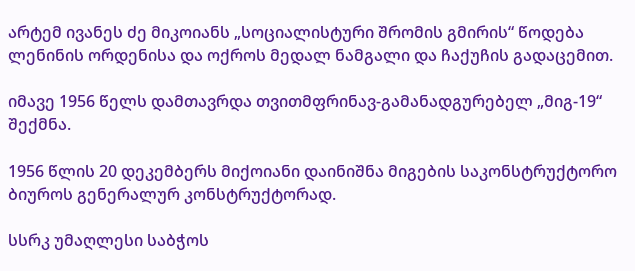არტემ ივანეს ძე მიკოიანს „სოციალისტური შრომის გმირის“ წოდება ლენინის ორდენისა და ოქროს მედალ ნამგალი და ჩაქუჩის გადაცემით.

იმავე 1956 წელს დამთავრდა თვითმფრინავ-გამანადგურებელ „მიგ-19“ შექმნა.

1956 წლის 20 დეკემბერს მიქოიანი დაინიშნა მიგების საკონსტრუქტორო ბიუროს გენერალურ კონსტრუქტორად.

სსრკ უმაღლესი საბჭოს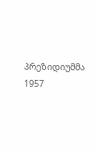პრეზიდიუმმა 1957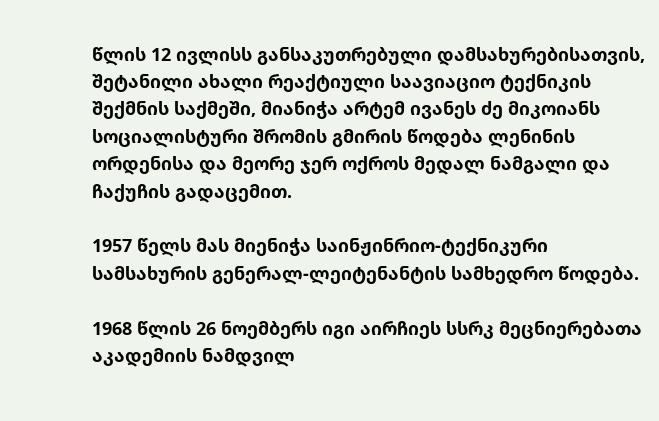წლის 12 ივლისს განსაკუთრებული დამსახურებისათვის, შეტანილი ახალი რეაქტიული საავიაციო ტექნიკის შექმნის საქმეში, მიანიჭა არტემ ივანეს ძე მიკოიანს სოციალისტური შრომის გმირის წოდება ლენინის ორდენისა და მეორე ჯერ ოქროს მედალ ნამგალი და ჩაქუჩის გადაცემით.

1957 წელს მას მიენიჭა საინჟინრიო-ტექნიკური სამსახურის გენერალ-ლეიტენანტის სამხედრო წოდება.

1968 წლის 26 ნოემბერს იგი აირჩიეს სსრკ მეცნიერებათა აკადემიის ნამდვილ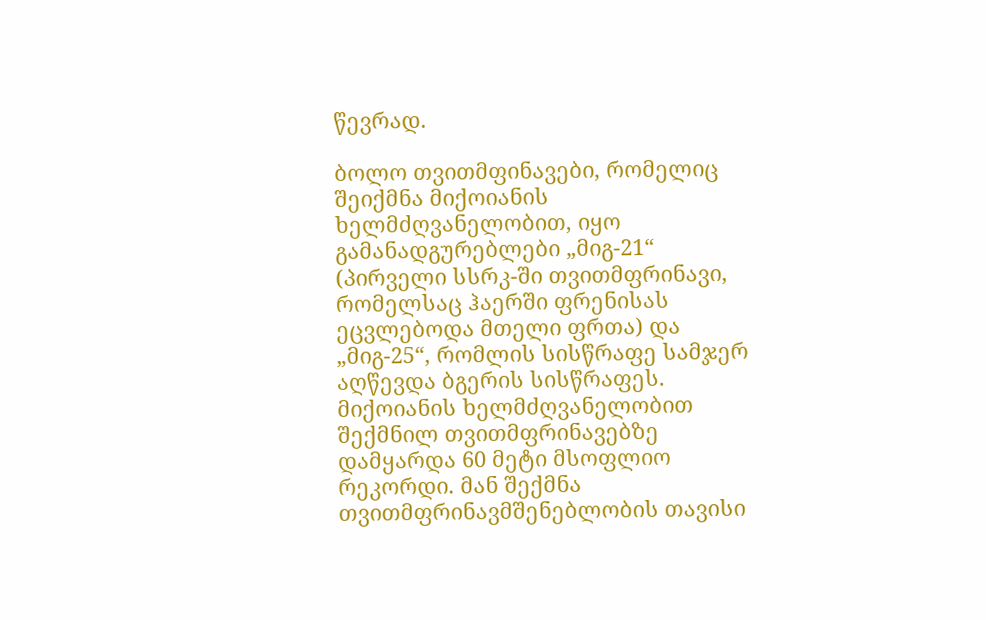წევრად.

ბოლო თვითმფინავები, რომელიც შეიქმნა მიქოიანის ხელმძღვანელობით, იყო გამანადგურებლები „მიგ-21“ (პირველი სსრკ-ში თვითმფრინავი, რომელსაც ჰაერში ფრენისას ეცვლებოდა მთელი ფრთა) და „მიგ-25“, რომლის სისწრაფე სამჯერ აღწევდა ბგერის სისწრაფეს. მიქოიანის ხელმძღვანელობით შექმნილ თვითმფრინავებზე დამყარდა 60 მეტი მსოფლიო რეკორდი. მან შექმნა თვითმფრინავმშენებლობის თავისი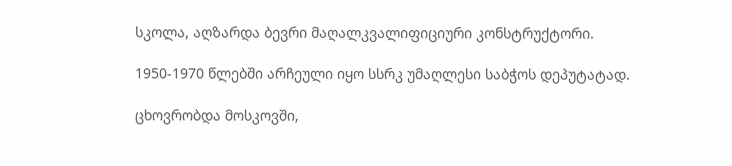სკოლა, აღზარდა ბევრი მაღალკვალიფიციური კონსტრუქტორი.

1950-1970 წლებში არჩეული იყო სსრკ უმაღლესი საბჭოს დეპუტატად.

ცხოვრობდა მოსკოვში,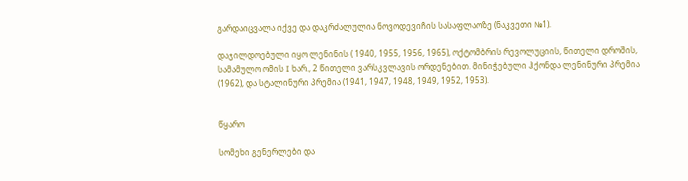გარდაიცვალა იქვე და დაკრძალულია ნოვოდევიჩის სასაფლაოზე (ნაკვეთი №1).

დაჯილდოებული იყო ლენინის ( 1940, 1955, 1956, 1965), ოქტომბრის რევოლუციის, წითელი დროშის, სამამულო ომის I ხარ., 2 წითელი ვარსკვლავის ორდენებით. მინიჭებული ჰქონდა ლენინური პრემია (1962), და სტალინური პრემია (1941, 1947, 1948, 1949, 1952, 1953).


წყარო

სომეხი გენერლები და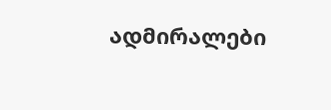ადმირალები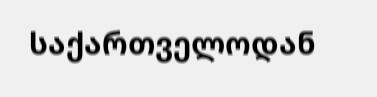საქართველოდან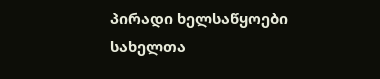პირადი ხელსაწყოები
სახელთა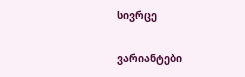სივრცე

ვარიანტები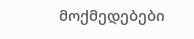მოქმედებები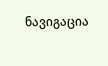ნავიგაცია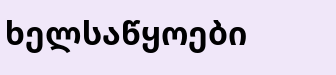ხელსაწყოები